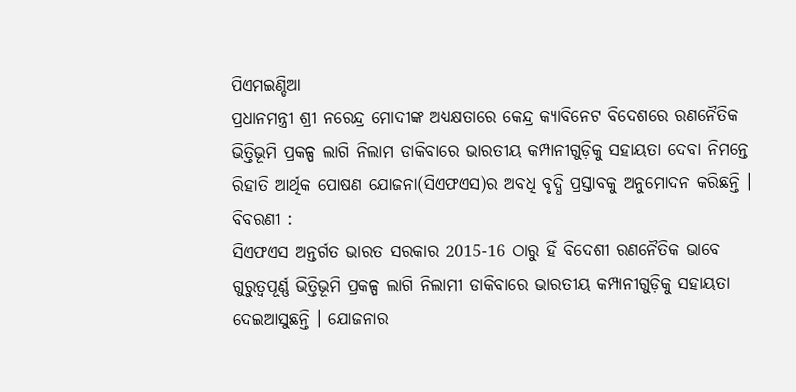ପିଏମଇଣ୍ଡିଆ
ପ୍ରଧାନମନ୍ତ୍ରୀ ଶ୍ରୀ ନରେନ୍ଦ୍ର ମୋଦୀଙ୍କ ଅଧ୍ୟକ୍ଷତାରେ କେନ୍ଦ୍ର କ୍ୟାବିନେଟ ବିଦେଶରେ ରଣନୈତିକ ଭିତ୍ତିଭୂମି ପ୍ରକଳ୍ପ ଲାଗି ନିଲାମ ଡାକିବାରେ ଭାରତୀୟ କମ୍ପାନୀଗୁଡ଼ିକୁ ସହାୟତା ଦେବା ନିମନ୍ତେ ରିହାତି ଆର୍ଥିକ ପୋଷଣ ଯୋଜନା(ସିଏଫଏସ)ର ଅବଧି ବୃଦ୍ଧି ପ୍ରସ୍ତାବକୁ ଅନୁମୋଦନ କରିଛନ୍ତି ।
ବିବରଣୀ :
ସିଏଫଏସ ଅନ୍ତର୍ଗତ ଭାରତ ସରକାର 2015-16 ଠାରୁ ହିଁ ବିଦେଶୀ ରଣନୈତିକ ଭାବେ ଗୁରୁତ୍ୱପୂର୍ଣ୍ଣ ଭିତ୍ତିଭୂମି ପ୍ରକଳ୍ପ ଲାଗି ନିଲାମୀ ଡାକିବାରେ ଭାରତୀୟ କମ୍ପାନୀଗୁଡ଼ିକୁ ସହାୟତା ଦେଇଆସୁଛନ୍ତି । ଯୋଜନାର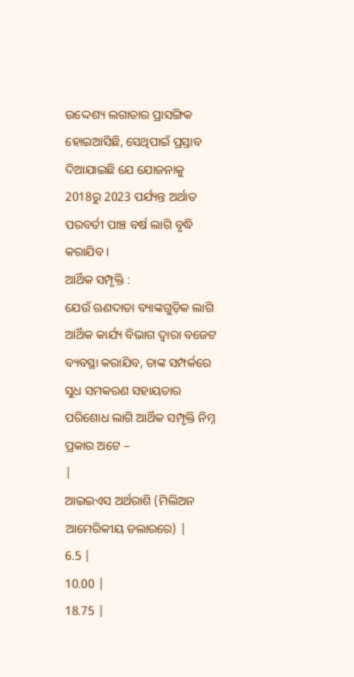ଉଦ୍ଦେଶ୍ୟ ଲଗାତାର ପ୍ରାସଙ୍ଗିକ ହୋଇଆସିଛି, ସେଥିପାଇଁ ପ୍ରସ୍ତାବ ଦିଆଯାଇଛି ଯେ ଯୋଜନାକୁ 2018ରୁ 2023 ପର୍ଯ୍ୟନ୍ତ ଅର୍ଥାତ ପରବର୍ତୀ ପାଞ୍ଚ ବର୍ଷ ଲାଗି ବୃଦ୍ଧି କରାଯିବ ।
ଆର୍ଥିକ ସମ୍ପୃକ୍ତି :
ଯେଉଁ ଋଣଦାତା ବ୍ୟାଙ୍କଗୁଡ଼ିକ ଲାଗି ଆର୍ଥିକ କାର୍ଯ୍ୟ ବିଭାଗ ଦ୍ୱାରା ବଜେଟ ବ୍ୟବସ୍ଥା କରାଯିବ, ତାଙ୍କ ସମ୍ପର୍କରେ ସୁଧ ସମକରଣ ସହାୟତାର ପରିଶୋଧ ଲାଗି ଆର୍ଥିକ ସମ୍ପୃକ୍ତି ନିମ୍ନ ପ୍ରକାର ଅଟେ –
|
ଆଇଇଏସ ଅର୍ଥରାଶି (ମିଲିଅନ ଆମେରିକୀୟ ଡଲାରରେ) |
6.5 |
10.00 |
18.75 |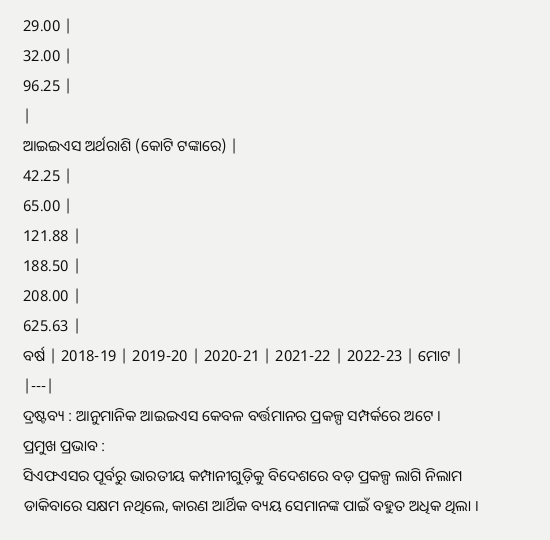29.00 |
32.00 |
96.25 |
|
ଆଇଇଏସ ଅର୍ଥରାଶି (କୋଟି ଟଙ୍କାରେ) |
42.25 |
65.00 |
121.88 |
188.50 |
208.00 |
625.63 |
ବର୍ଷ | 2018-19 | 2019-20 | 2020-21 | 2021-22 | 2022-23 | ମୋଟ |
|---|
ଦ୍ରଷ୍ଟବ୍ୟ : ଆନୁମାନିକ ଆଇଇଏସ କେବଳ ବର୍ତ୍ତମାନର ପ୍ରକଳ୍ପ ସମ୍ପର୍କରେ ଅଟେ ।
ପ୍ରମୁଖ ପ୍ରଭାବ :
ସିଏଫଏସର ପୂର୍ବରୁ ଭାରତୀୟ କମ୍ପାନୀଗୁଡ଼ିକୁ ବିଦେଶରେ ବଡ଼ ପ୍ରକଳ୍ପ ଲାଗି ନିଲାମ ଡାକିବାରେ ସକ୍ଷମ ନଥିଲେ, କାରଣ ଆର୍ଥିକ ବ୍ୟୟ ସେମାନଙ୍କ ପାଇଁ ବହୁତ ଅଧିକ ଥିଲା ।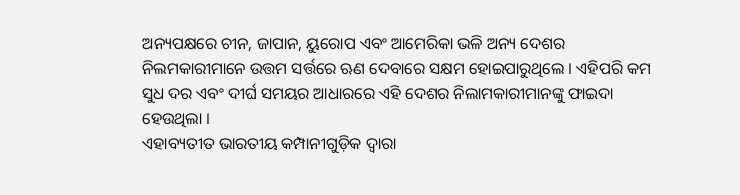ଅନ୍ୟପକ୍ଷରେ ଚୀନ, ଜାପାନ, ୟୁରୋପ ଏବଂ ଆମେରିକା ଭଳି ଅନ୍ୟ ଦେଶର ନିଲମକାରୀମାନେ ଉତ୍ତମ ସର୍ତ୍ତରେ ଋଣ ଦେବାରେ ସକ୍ଷମ ହୋଇପାରୁଥିଲେ । ଏହିପରି କମ ସୁଧ ଦର ଏବଂ ଦୀର୍ଘ ସମୟର ଆଧାରରେ ଏହି ଦେଶର ନିଲାମକାରୀମାନଙ୍କୁ ଫାଇଦା ହେଉଥିଲା ।
ଏହାବ୍ୟତୀତ ଭାରତୀୟ କମ୍ପାନୀଗୁଡ଼ିକ ଦ୍ୱାରା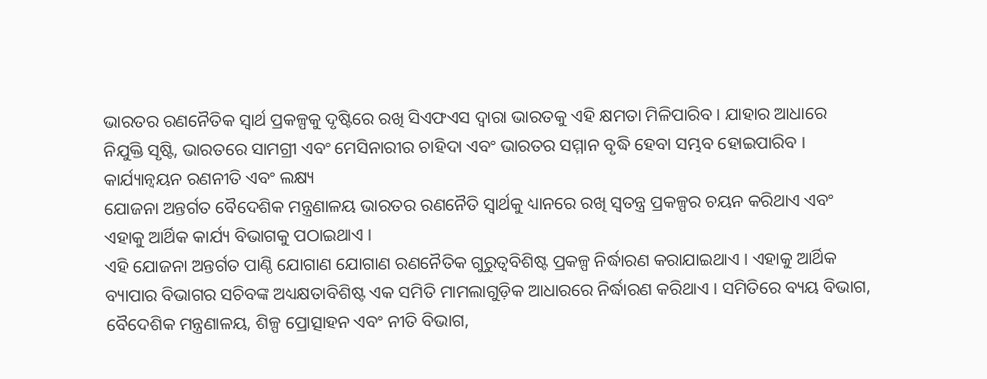ଭାରତର ରଣନୈତିକ ସ୍ୱାର୍ଥ ପ୍ରକଳ୍ପକୁ ଦୃଷ୍ଟିରେ ରଖି ସିଏଫଏସ ଦ୍ୱାରା ଭାରତକୁ ଏହି କ୍ଷମତା ମିଳିପାରିବ । ଯାହାର ଆଧାରେ ନିଯୁକ୍ତି ସୃଷ୍ଟି, ଭାରତରେ ସାମଗ୍ରୀ ଏବଂ ମେସିନାରୀର ଚାହିଦା ଏବଂ ଭାରତର ସମ୍ମାନ ବୃଦ୍ଧି ହେବା ସମ୍ଭବ ହୋଇପାରିବ ।
କାର୍ଯ୍ୟାନ୍ୱୟନ ରଣନୀତି ଏବଂ ଲକ୍ଷ୍ୟ
ଯୋଜନା ଅନ୍ତର୍ଗତ ବୈଦେଶିକ ମନ୍ତ୍ରଣାଳୟ ଭାରତର ରଣନୈତି ସ୍ୱାର୍ଥକୁ ଧ୍ୟାନରେ ରଖି ସ୍ୱତନ୍ତ୍ର ପ୍ରକଳ୍ପର ଚୟନ କରିଥାଏ ଏବଂ ଏହାକୁ ଆର୍ଥିକ କାର୍ଯ୍ୟ ବିଭାଗକୁ ପଠାଇଥାଏ ।
ଏହି ଯୋଜନା ଅନ୍ତର୍ଗତ ପାଣ୍ଠି ଯୋଗାଣ ଯୋଗାଣ ରଣନୈତିକ ଗୁରୁତ୍ୱବିଶିଷ୍ଟ ପ୍ରକଳ୍ପ ନିର୍ଦ୍ଧାରଣ କରାଯାଇଥାଏ । ଏହାକୁ ଆର୍ଥିକ ବ୍ୟାପାର ବିଭାଗର ସଚିବଙ୍କ ଅଧ୍ୟକ୍ଷତାବିଶିଷ୍ଟ ଏକ ସମିତି ମାମଲାଗୁଡ଼ିକ ଆଧାରରେ ନିର୍ଦ୍ଧାରଣ କରିଥାଏ । ସମିତିରେ ବ୍ୟୟ ବିଭାଗ, ବୈଦେଶିକ ମନ୍ତ୍ରଣାଳୟ, ଶିଳ୍ପ ପ୍ରୋତ୍ସାହନ ଏବଂ ନୀତି ବିଭାଗ,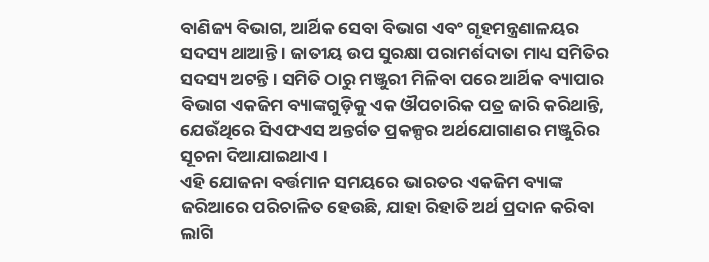ବାଣିଜ୍ୟ ବିଭାଗ, ଆର୍ଥିକ ସେବା ବିଭାଗ ଏବଂ ଗୃହମନ୍ତ୍ରଣାଳୟର ସଦସ୍ୟ ଥାଆନ୍ତି । ଜାତୀୟ ଉପ ସୁରକ୍ଷା ପରାମର୍ଶଦାତା ମାଧ୍ୟ ସମିତିର ସଦସ୍ୟ ଅଟନ୍ତି । ସମିତି ଠାରୁ ମଞ୍ଜୁରୀ ମିଳିବା ପରେ ଆର୍ଥିକ ବ୍ୟାପାର ବିଭାଗ ଏକଜିମ ବ୍ୟାଙ୍କଗୁଡ଼ିକୁ ଏକ ଔପଚାରିକ ପତ୍ର ଜାରି କରିଥାନ୍ତି, ଯେଉଁଥିରେ ସିଏଫଏସ ଅନ୍ତର୍ଗତ ପ୍ରକଳ୍ପର ଅର୍ଥଯୋଗାଣର ମଞ୍ଜୁରିର ସୂଚନା ଦିଆଯାଇଥାଏ ।
ଏହି ଯୋଜନା ବର୍ତ୍ତମାନ ସମୟରେ ଭାରତର ଏକଜିମ ବ୍ୟାଙ୍କ ଜରିଆରେ ପରିଚାଳିତ ହେଉଛି, ଯାହା ରିହାତି ଅର୍ଥ ପ୍ରଦାନ କରିବା ଲାଗି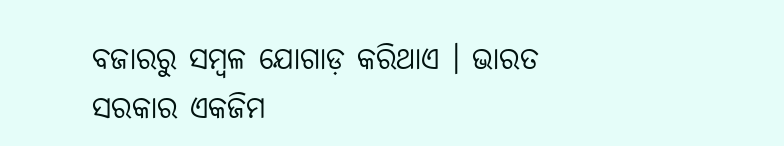ବଜାରରୁ ସମ୍ବଳ ଯୋଗାଡ଼ କରିଥାଏ । ଭାରତ ସରକାର ଏକଜିମ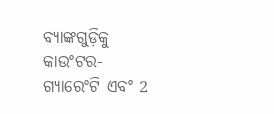ବ୍ୟାଙ୍କଗୁଡ଼ିକୁ କାଉଂଟର-ଗ୍ୟାରେଂଟି ଏବଂ 2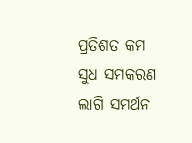ପ୍ରତିଶତ କମ ସୁଧ ସମକରଣ ଲାଗି ସମର୍ଥନ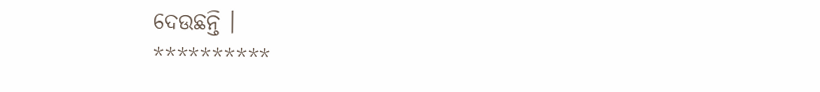ଦେଉଛନ୍ତି ।
**********